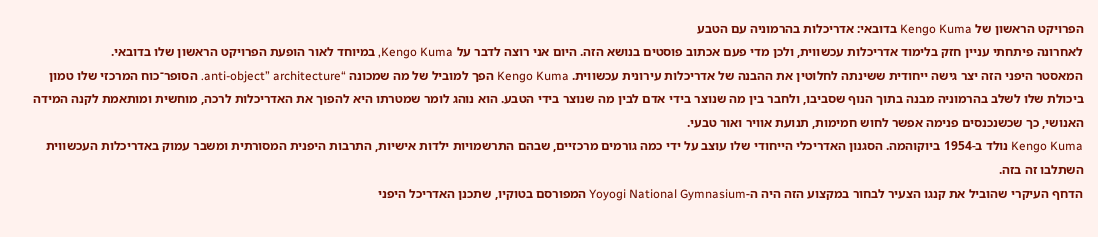הפרויקט הראשון של Kengo Kuma בדובאי: אדריכלות בהרמוניה עם הטבע
לאחרונה פיתחתי עניין חזק בלימוד אדריכלות עכשווית, ולכן מדי פעם אכתוב פוסטים בנושא הזה. היום אני רוצה לדבר על Kengo Kuma, במיוחד לאור הופעת הפרויקט הראשון שלו בדובאי.
המאסטר היפני הזה יצר גישה ייחודית ששינתה לחלוטין את ההבנה של אדריכלות עירונית עכשווית. Kengo Kuma הפך למוביל של מה שמכונה “anti-object” architecture. הסופר־כוח המרכזי שלו טמון ביכולת שלו לשלב בהרמוניה מבנה בתוך הנוף שסביבו, ולחבר בין מה שנוצר בידי אדם לבין מה שנוצר בידי הטבע. הוא נוהג לומר שמטרתו היא להפוך את האדריכלות לרכה, מוחשית ומותאמת לקנה המידה האנושי, כך שכשנכנסים פנימה אפשר לחוש חמימות, תנועת אוויר ואור טבעי.
Kengo Kuma נולד ב-1954 ביוקוהמה. הסגנון האדריכלי הייחודי שלו עוצב על ידי כמה גורמים מרכזיים, שבהם התרשמויות ילדות אישיות, התרבות היפנית המסורתית ומשבר עמוק באדריכלות העכשווית השתלבו זה בזה.
הדחף העיקרי שהוביל את קנגו הצעיר לבחור במקצוע הזה היה ה-Yoyogi National Gymnasium המפורסם בטוקיו, שתכנן האדריכל היפני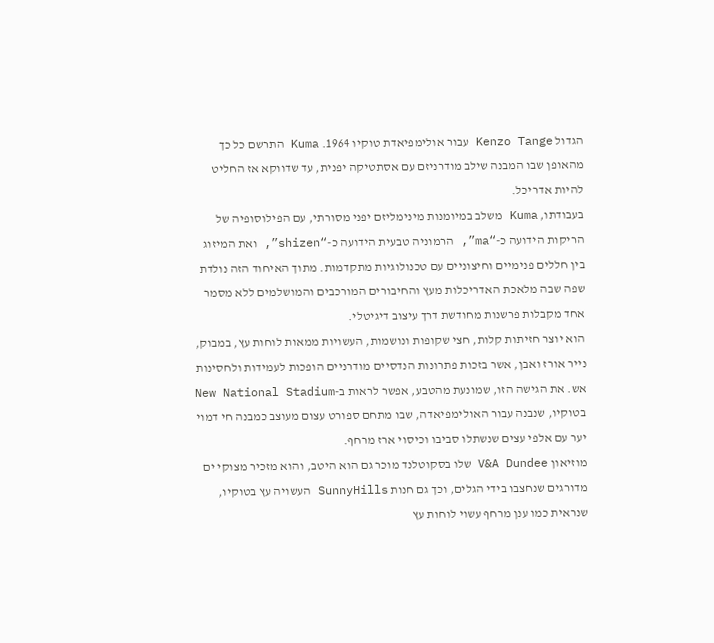הגדול Kenzo Tange עבור אולימפיאדת טוקיו 1964. Kuma התרשם כל כך מהאופן שבו המבנה שילב מודרניזם עם אסתטיקה יפנית, עד שדווקא אז החליט להיות אדריכל.
בעבודתו, Kuma משלב במיומנות מינימליזם יפני מסורתי, עם הפילוסופיה של הריקות הידועה כ-“ma”, הרמוניה טבעית הידועה כ-“shizen”, ואת המיזוג בין חללים פנימיים וחיצוניים עם טכנולוגיות מתקדמות. מתוך האיחוד הזה נולדת שפה שבה מלאכת האדריכלות מעץ והחיבורים המורכבים והמושלמים ללא מסמר אחד מקבלות פרשנות מחודשת דרך עיצוב דיגיטלי.
הוא יוצר חזיתות קלות, חצי שקופות ונושמות, העשויות ממאות לוחות עץ, במבוק, נייר אורז ואבן, אשר בזכות פתרונות הנדסיים מודרניים הופכות לעמידות ולחסינות אש. את הגישה הזו, שמונעת מהטבע, אפשר לראות ב-New National Stadium בטוקיו, שנבנה עבור האולימפיאדה, שבו מתחם ספורט עצום מעוצב כמבנה חי דמוי יער עם אלפי עצים שנשתלו סביבו וכיסוי ארז מרחף.
מוזיאון V&A Dundee שלו בסקוטלנד מוכר גם הוא היטב, והוא מזכיר מצוקי ים מדורגים שנחצבו בידי הגלים, וכך גם חנות SunnyHills העשויה עץ בטוקיו, שנראית כמו ענן מרחף עשוי לוחות עץ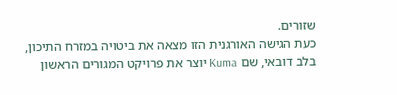שזורים.
כעת הגישה האורגנית הזו מצאה את ביטויה במזרח התיכון, בלב דובאי, שם Kuma יוצר את פרויקט המגורים הראשון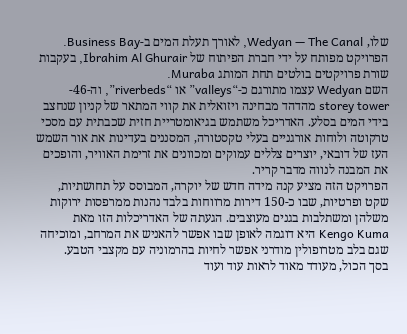שלו, Wedyan — The Canal, לאורך תעלת המים ב-Business Bay. הפרויקט מפותח על ידי חברת הפיתוח של Ibrahim Al Ghurair, בעקבות שורת פרויקטים בולטים תחת המותג Muraba.
השם Wedyan עצמו מתורגם כ-“valleys” או “riverbeds”, וה-46-storey tower מהדהד מבחינה ויזואלית את קווי המתאר של קניון שנחצב בידי המים בסלע. האדריכל משתמש בגיאומטריית חזית שכבתית עם מסכי טרקוטה ולוחות אורגניים בעלי טקסטורה, המסננים בעדינות את אור השמש העז של דובאי, יוצרים צללים עמוקים ומכוונים את זרימת האוויר, והופכים את המבנה לנווה מדבר קריר.
הפרויקט הזה מציע קנה מידה חדש של יוקרה, המבוסס על תחושתיות, שקט ופרטיות, שבו כ-150 דירות מרווחות בלבד נהנות ממרפסות ירוקות משלהן ומשתלבות בגנים מעוצבים. הגעתה של האדריכלות הזו מאת Kengo Kuma היא דוגמה לאופן שבו אפשר להאניש את המרחב, ומוכיחה שגם בלב מטרופולין מודרני אפשר לחיות בהרמוניה עם מקצבי הטבע.
בסך הכול, מעודד מאוד לראות עוד ועוד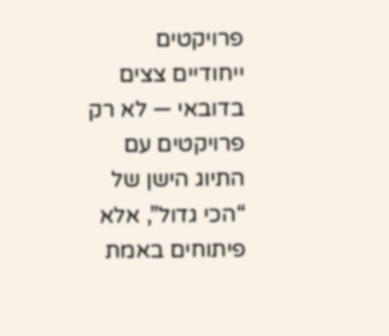פרויקטים ייחודיים צצים בדובאי — לא רק פרויקטים עם התיוג הישן של “הכי גדול”, אלא פיתוחים באמת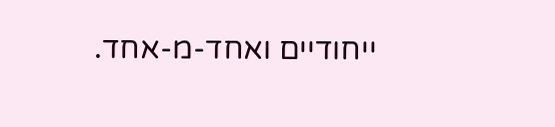ייחודיים ואחד-מ-אחד.